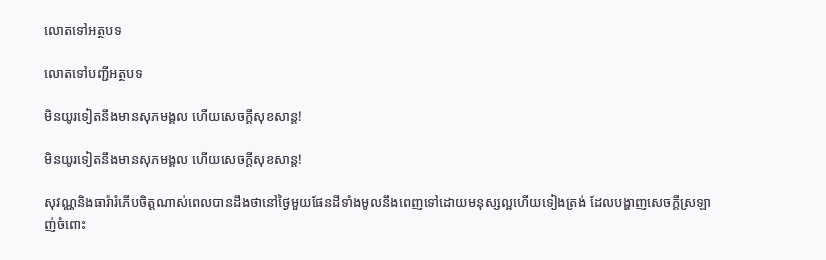លោតទៅអត្ថបទ

លោតទៅបញ្ជីអត្ថបទ

មិនយូរទៀតនឹងមានសុភមង្គល ហើយសេចក្ដីសុខសាន្ដ!

មិនយូរទៀតនឹងមានសុភមង្គល ហើយសេចក្ដីសុខសាន្ដ!

សុវណ្ណនិងធារ៉ារំភើបចិត្ដណាស់ពេលបានដឹងថានៅថ្ងៃមួយផែនដីទាំងមូលនឹងពេញទៅដោយមនុស្សល្អហើយទៀងត្រង់ ដែលបង្ហាញសេចក្ដីស្រឡាញ់ចំពោះ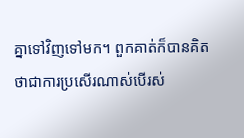គ្នាទៅវិញទៅមក។ ពួកគាត់ក៏បានគិតថាជាការប្រសើរណាស់បើរស់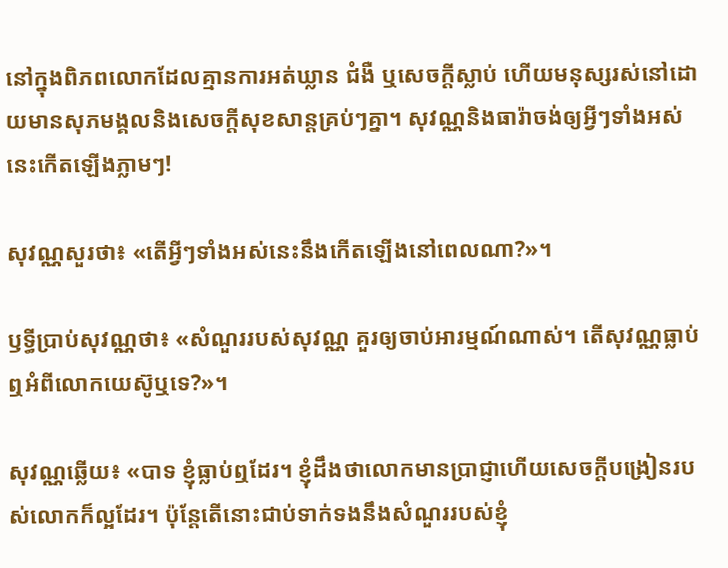នៅក្នុងពិភពលោកដែលគ្មានការអត់ឃ្លាន ជំងឺ ឬសេចក្ដីស្លាប់ ហើយមនុស្សរស់នៅដោយមានសុភមង្គលនិងសេចក្ដីសុខសាន្ដគ្រប់ៗគ្នា។ សុវណ្ណនិងធារ៉ាចង់ឲ្យអ្វីៗទាំងអស់នេះកើតឡើងភ្លាមៗ!

សុវណ្ណសួរថា៖ «តើអ្វីៗទាំងអស់នេះនឹងកើតឡើងនៅពេលណា?»។

ឫទ្ធីប្រាប់សុវណ្ណថា៖ «សំណួររបស់សុវណ្ណ គួរឲ្យចាប់អារម្មណ៍ណាស់។ តើសុវណ្ណធ្លាប់ឮអំពីលោកយេស៊ូឬទេ?»។

សុវណ្ណឆ្លើយ៖ «បាទ ខ្ញុំធ្លាប់ឮដែរ។ ខ្ញុំដឹងថាលោកមានប្រាជ្ញាហើយសេចក្ដីបង្រៀនរបស់លោកក៏ល្អដែរ។ ប៉ុន្ដែតើនោះជាប់ទាក់ទងនឹងសំណួររបស់ខ្ញុំ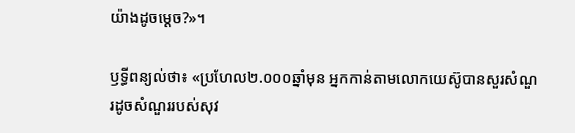យ៉ាងដូចម្ដេច?»។

ឫទ្ធីពន្យល់ថា៖ «ប្រហែល២.០០០ឆ្នាំមុន អ្នកកាន់តាមលោកយេស៊ូបានសួរសំណួរដូចសំណួររបស់សុវ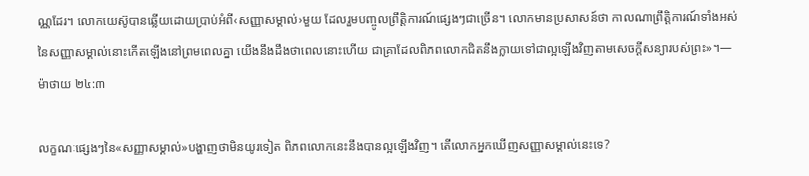ណ្ណដែរ។ លោកយេស៊ូបានឆ្លើយដោយប្រាប់អំពី‹សញ្ញាសម្គាល់›មួយ ដែលរួមបញ្ចូលព្រឹត្ដិការណ៍ផ្សេងៗជាច្រើន។ លោកមានប្រសាសន៍ថា កាលណាព្រឹត្ដិការណ៍ទាំងអស់នៃសញ្ញាសម្គាល់នោះកើតឡើងនៅព្រមពេលគ្នា យើងនឹងដឹងថាពេលនោះហើយ ជាគ្រាដែលពិភពលោកជិតនឹងក្លាយទៅជាល្អឡើងវិញតាមសេចក្ដីសន្យារបស់ព្រះ»។—ម៉ាថាយ ២៤:៣

លក្ខណៈផ្សេងៗនៃ«សញ្ញាសម្គាល់»បង្ហាញថាមិនយូរទៀត ពិភពលោកនេះនឹងបានល្អឡើងវិញ។ តើលោកអ្នកឃើញសញ្ញាសម្គាល់នេះទេ?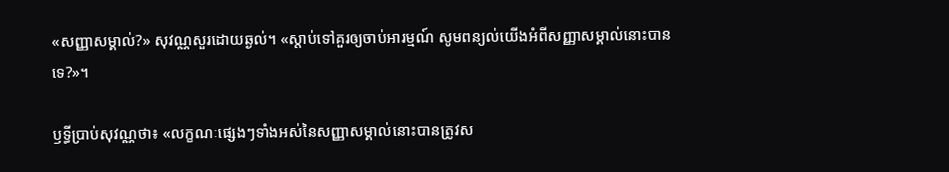«សញ្ញាសម្គាល់?» សុវណ្ណសួរដោយឆ្ងល់។ «ស្តាប់ទៅគួរឲ្យចាប់អារម្មណ៍ សូមពន្យល់យើងអំពីសញ្ញាសម្គាល់នោះបានទេ?»។

ឫទ្ធីប្រាប់សុវណ្ណថា៖ «លក្ខណៈផ្សេងៗទាំងអស់នៃសញ្ញាសម្គាល់នោះបានត្រូវស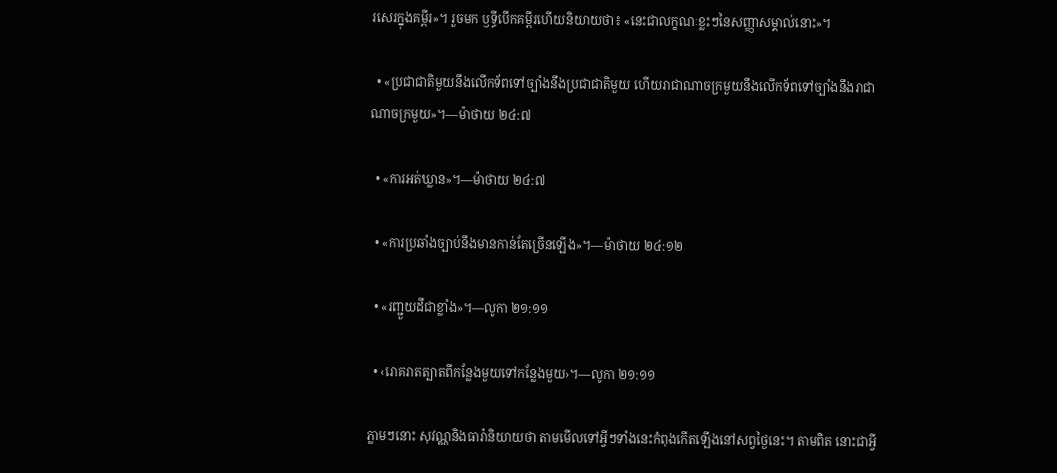រសេរក្នុងគម្ពីរ»។ រួចមក ឫទ្ធីបើកគម្ពីរហើយនិយាយថា៖ «នេះជាលក្ខណៈខ្លះៗនៃសញ្ញាសម្គាល់នោះ»។

  • «ប្រជាជាតិមួយនឹងលើកទ័ពទៅច្បាំងនឹងប្រជាជាតិមួយ ហើយរាជាណាចក្រមួយនឹងលើកទ័ពទៅច្បាំងនឹងរាជាណាចក្រមួយ»។—ម៉ាថាយ ២៤:៧

  • «ការអត់ឃ្លាន»។—ម៉ាថាយ ២៤:៧

  • «ការប្រឆាំងច្បាប់នឹងមានកាន់តែច្រើនឡើង»។—ម៉ាថាយ ២៤:១២

  • «រញ្ជួយដីជាខ្លាំង»។—លូកា ២១:១១

  • ‹រោគរាតត្បាតពីកន្លែងមួយទៅកន្លែងមួយ›។—លូកា ២១:១១

ភ្លាមៗនោះ សុវណ្ណនិងធារ៉ានិយាយថា តាមមើលទៅអ្វីៗទាំងនេះកំពុងកើតឡើងនៅសព្វថ្ងៃនេះ។ តាមពិត នោះជាអ្វី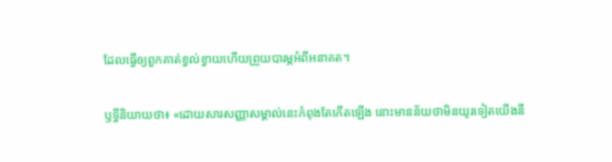ដែលធ្វើឲ្យពួកគាត់ខ្វល់ខ្វាយហើយព្រួយបារម្ភអំពីអនាគត។

ឫទ្ធីនិយាយថា៖ «ដោយសារសញ្ញាសម្គាល់នេះកំពុងតែកើតឡើង នោះមានន័យថាមិនយូរទៀតយើងនឹ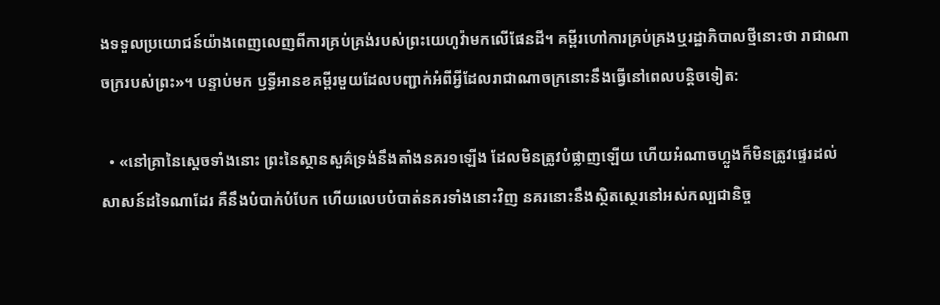ងទទួលប្រយោជន៍យ៉ាងពេញលេញពីការគ្រប់គ្រង់របស់ព្រះយេហូវ៉ាមកលើផែនដី។ គម្ពីរហៅការគ្រប់គ្រងឬរដ្ឋាភិបាលថ្មីនោះថា រាជាណាចក្ររបស់ព្រះ»។ បន្ទាប់មក ឫទ្ធីអានខគម្ពីរមួយដែលបញ្ជាក់អំពីអ្វីដែលរាជាណាចក្រនោះនឹងធ្វើនៅពេលបន្ដិចទៀត:

  • «នៅគ្រានៃស្ដេចទាំងនោះ ព្រះនៃស្ថានសួគ៌ទ្រង់នឹងតាំងនគរ១ឡើង ដែលមិនត្រូវបំផ្លាញឡើយ ហើយអំណាចហ្លួងក៏មិនត្រូវផ្ទេរដល់សាសន៍ដទៃណាដែរ គឺនឹងបំបាក់បំបែក ហើយលេបបំបាត់នគរទាំងនោះវិញ នគរនោះនឹងស្ថិតស្ថេរនៅអស់កល្បជានិច្ច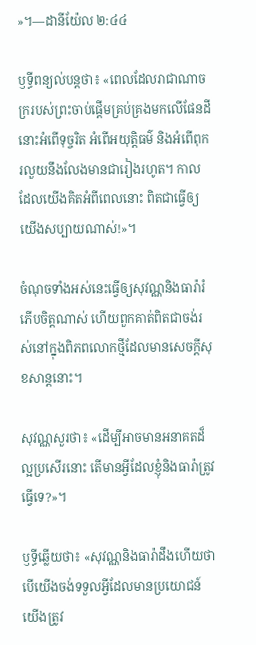»។—ដានីយ៉ែល ២:៤៤

ឫទ្ធីពន្យល់បន្ដថា៖ «ពេលដែលរាជាណាចក្ររបស់ព្រះចាប់ផ្ដើមគ្រប់គ្រងមកលើផែនដី នោះអំពើទុច្ចរិត អំពើអយុត្ដិធម៌ និងអំពើពុករលួយនឹងលែងមានជារៀងរហូត។ កាលដែលយើងគិតអំពីពេលនោះ ពិតជាធ្វើឲ្យយើងសប្បាយណាស់!»។

ចំណុចទាំងអស់នេះធ្វើឲ្យសុវណ្ណនិងធារ៉ារំភើបចិត្ដណាស់ ហើយពួកគាត់ពិតជាចង់រស់នៅក្នុងពិភពលោកថ្មីដែលមានសេចក្ដីសុខសាន្ដនោះ។

សុវណ្ណសួរថា៖ «ដើម្បីអាចមានអនាគតដ៏ល្អប្រសើរនោះ តើមានអ្វីដែលខ្ញុំនិងធារ៉ាត្រូវធ្វើទេ?»។

ឫទ្ធីឆ្លើយថា៖ «សុវណ្ណនិងធារ៉ាដឹងហើយថា បើយើងចង់ទទួលអ្វីដែលមានប្រយោជន៍ យើងត្រូវ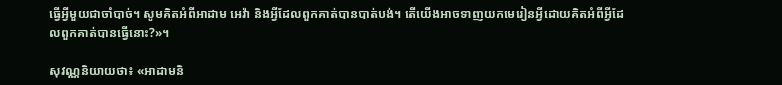ធ្វើអ្វីមួយជាចាំបាច់។ សូមគិតអំពីអាដាម អេវ៉ា និងអ្វីដែលពួកគាត់បានបាត់បង់។ តើយើងអាចទាញយកមេរៀនអ្វីដោយគិតអំពីអ្វីដែលពួកគាត់បានធ្វើនោះ?»។

សុវណ្ណនិយាយថា៖ «អាដាមនិ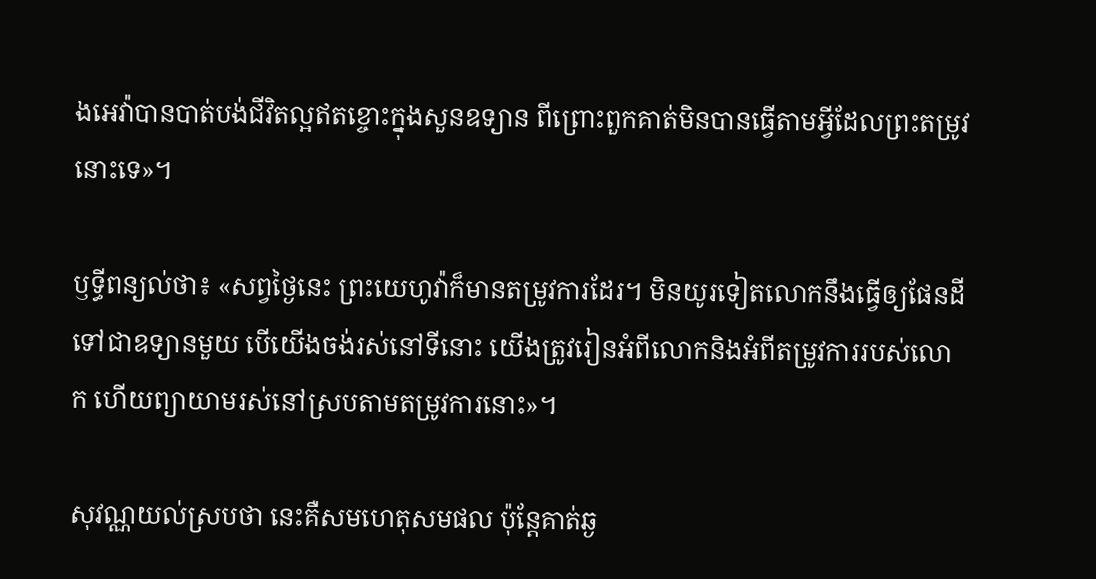ងអេវ៉ាបានបាត់បង់ជីវិតល្អឥតខ្ចោះក្នុងសួនឧទ្យាន ពីព្រោះពួកគាត់មិនបានធ្វើតាមអ្វីដែលព្រះតម្រូវនោះទេ»។

ឫទ្ធីពន្យល់ថា៖ «សព្វថ្ងៃនេះ ព្រះយេហូវ៉ាក៏មានតម្រូវការដែរ។ មិនយូរទៀតលោកនឹងធ្វើឲ្យផែនដីទៅជាឧទ្យានមួយ បើយើងចង់រស់នៅទីនោះ យើងត្រូវរៀនអំពីលោកនិងអំពីតម្រូវការរបស់លោក ហើយព្យាយាមរស់នៅស្របតាមតម្រូវការនោះ»។

សុវណ្ណយល់ស្របថា នេះគឺសមហេតុសមផល ប៉ុន្ដែគាត់ឆ្ង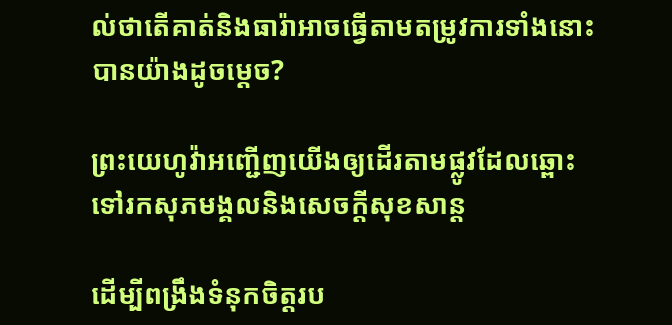ល់ថាតើគាត់និងធារ៉ាអាចធ្វើតាមតម្រូវការទាំងនោះបានយ៉ាងដូចម្ដេច?

ព្រះយេហូវ៉ាអញ្ជើញយើងឲ្យដើរតាមផ្លូវដែលឆ្ពោះទៅរកសុភមង្គលនិងសេចក្ដីសុខសាន្ដ

ដើម្បីពង្រឹងទំនុកចិត្ដរប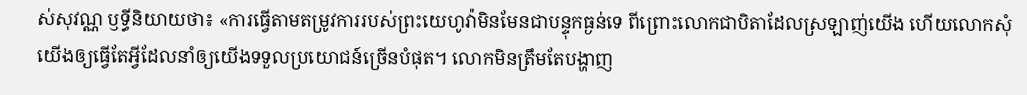ស់សុវណ្ណ ឫទ្ធីនិយាយថា៖ «ការធ្វើតាមតម្រូវការរបស់ព្រះយេហូវ៉ាមិនមែនជាបន្ទុកធ្ងន់ទេ ពីព្រោះលោកជាបិតាដែលស្រឡាញ់យើង ហើយលោកសុំយើងឲ្យធ្វើតែអ្វីដែលនាំឲ្យយើងទទួលប្រយោជន៍ច្រើនបំផុត។ លោកមិនត្រឹមតែបង្ហាញ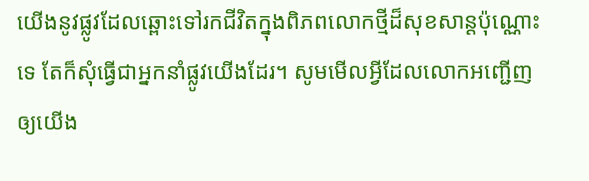យើងនូវផ្លូវដែលឆ្ពោះទៅរកជីវិតក្នុងពិភពលោកថ្មីដ៏សុខសាន្ដប៉ុណ្ណោះទេ តែក៏សុំធ្វើជាអ្នកនាំផ្លូវយើងដែរ។ សូមមើលអ្វីដែលលោកអញ្ជើញឲ្យយើង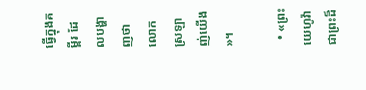ធ្វើក្នុងគម្ពីរ ដែលបង្ហាញថាលោកស្រឡាញ់យើង»។

  • «ព្រះយេហូវ៉ា ជាព្រះដ៏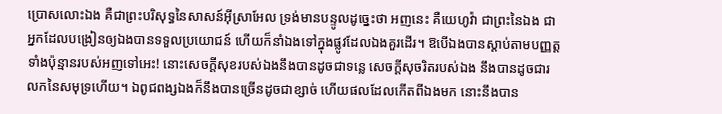ប្រោសលោះឯង គឺជាព្រះបរិសុទ្ធនៃសាសន៍អ៊ីស្រាអែល ទ្រង់មានបន្ទូលដូច្នេះថា អញនេះ គឺយេហូវ៉ា ជាព្រះនៃឯង ជាអ្នកដែលបង្រៀនឲ្យឯងបានទទួលប្រយោជន៍ ហើយក៏នាំឯងទៅក្នុងផ្លូវដែលឯងគួរដើរ។ ឱបើឯងបានស្តាប់តាមបញ្ញត្ដទាំងប៉ុន្មានរបស់អញទៅអេះ! នោះសេចក្ដីសុខរបស់ឯងនឹងបានដូចជាទន្លេ សេចក្ដីសុចរិតរបស់ឯង នឹងបានដូចជារលកនៃសមុទ្រហើយ។ ឯពូជពង្សឯងក៏នឹងបានច្រើនដូចជាខ្សាច់ ហើយផលដែលកើតពីឯងមក នោះនឹងបាន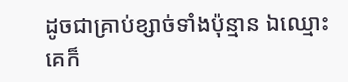ដូចជាគ្រាប់ខ្សាច់ទាំងប៉ុន្មាន ឯឈ្មោះគេក៏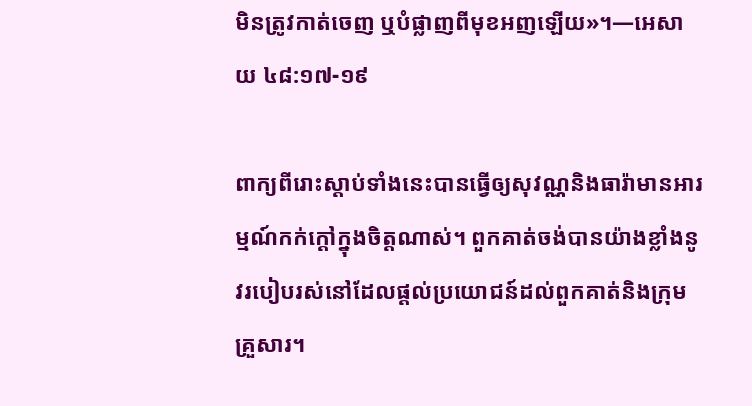មិនត្រូវកាត់ចេញ ឬបំផ្លាញពីមុខអញឡើយ»។—អេសាយ ៤៨:១៧-១៩

ពាក្យពីរោះស្តាប់ទាំងនេះបានធ្វើឲ្យសុវណ្ណនិងធារ៉ាមានអារម្មណ៍កក់ក្ដៅក្នុងចិត្ដណាស់។ ពួកគាត់ចង់បានយ៉ាងខ្លាំងនូវរបៀបរស់នៅដែលផ្ដល់ប្រយោជន៍ដល់ពួកគាត់និងក្រុមគ្រួសារ។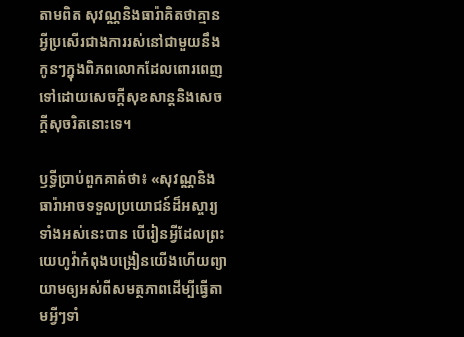តាមពិត សុវណ្ណនិងធារ៉ាគិតថាគ្មានអ្វីប្រសើរជាងការរស់នៅជាមួយនឹងកូនៗក្នុងពិភពលោកដែលពោរពេញទៅដោយសេចក្ដីសុខសាន្ដនិងសេចក្ដីសុចរិតនោះទេ។

ឫទ្ធីប្រាប់ពួកគាត់ថា៖ «សុវណ្ណនិងធារ៉ាអាចទទួលប្រយោជន៍ដ៏អស្ចារ្យទាំងអស់នេះបាន បើរៀនអ្វីដែលព្រះយេហូវ៉ាកំពុងបង្រៀនយើងហើយព្យាយាមឲ្យអស់ពីសមត្ថភាពដើម្បីធ្វើតាមអ្វីៗទាំ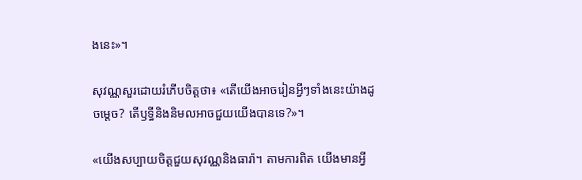ងនេះ»។

សុវណ្ណសួរដោយរំភើបចិត្ដថា៖ «តើយើងអាចរៀនអ្វីៗទាំងនេះយ៉ាងដូចម្ដេច? តើឫទ្ធីនិងនិមលអាចជួយយើងបានទេ?»។

«យើងសប្បាយចិត្ដជួយសុវណ្ណនិងធារ៉ា។ តាមការពិត យើងមានអ្វី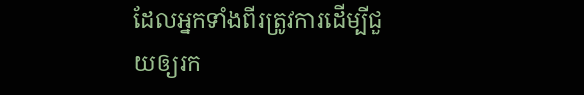ដែលអ្នកទាំងពីរត្រូវការដើម្បីជួយឲ្យរក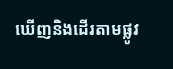ឃើញនិងដើរតាមផ្លូវ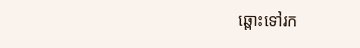ឆ្ពោះទៅរក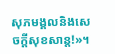សុភមង្គលនិងសេចក្ដីសុខសាន្ដ!»។